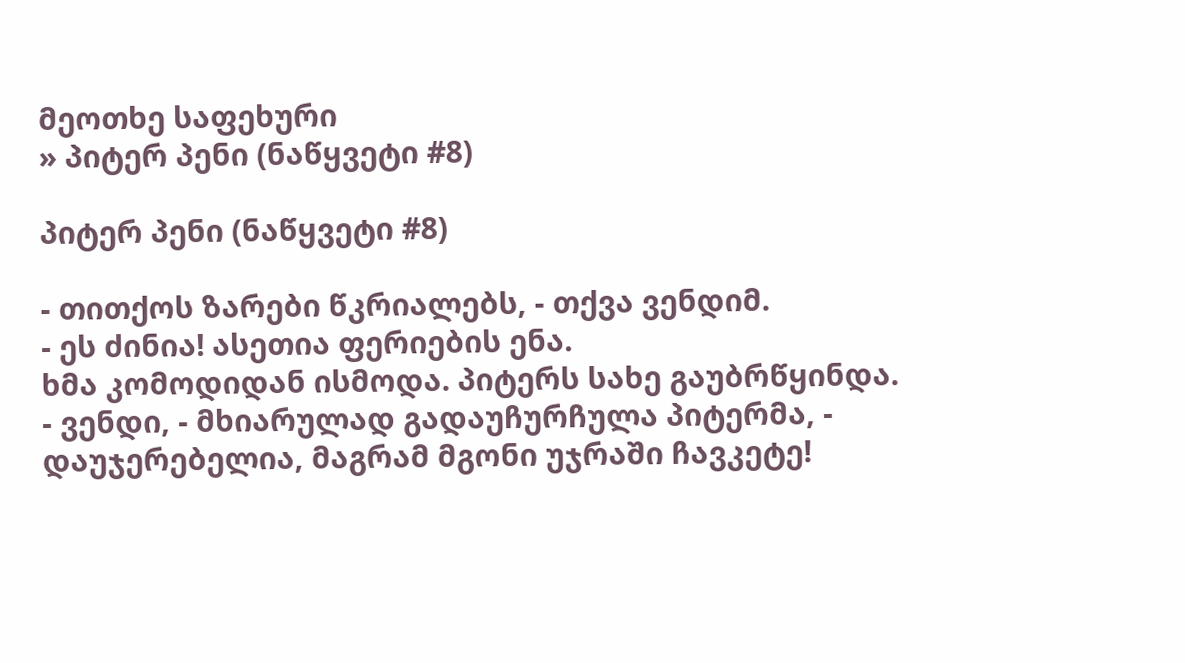მეოთხე საფეხური
» პიტერ პენი (ნაწყვეტი #8)

პიტერ პენი (ნაწყვეტი #8)

- თითქოს ზარები წკრიალებს, - თქვა ვენდიმ.
- ეს ძინია! ასეთია ფერიების ენა.
ხმა კომოდიდან ისმოდა. პიტერს სახე გაუბრწყინდა.
- ვენდი, - მხიარულად გადაუჩურჩულა პიტერმა, - დაუჯერებელია, მაგრამ მგონი უჯრაში ჩავკეტე!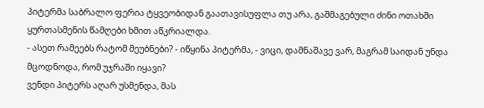პიტერმა საბრალო ფერია ტყვეობიდან გაათავისუფლა თუ არა, გაშმაგებული ძინი ოთახში ყურთასმენის წამღები ხმით აწკრიალდა.
- ასეთ რამეებს რატომ მეუბნები? - იწყინა პიტერმა, - ვიცი, დამნაშავე ვარ, მაგრამ საიდან უნდა მცოდნოდა, რომ უჯრაში იყავი?
ვენდი პიტერს აღარ უსმენდა, მას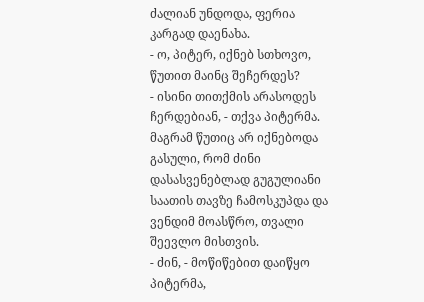ძალიან უნდოდა, ფერია კარგად დაენახა.
- ო, პიტერ, იქნებ სთხოვო, წუთით მაინც შეჩერდეს?
- ისინი თითქმის არასოდეს ჩერდებიან, - თქვა პიტერმა.
მაგრამ წუთიც არ იქნებოდა გასული, რომ ძინი დასასვენებლად გუგულიანი საათის თავზე ჩამოსკუპდა და ვენდიმ მოასწრო, თვალი შეევლო მისთვის.
- ძინ, - მოწიწებით დაიწყო პიტერმა,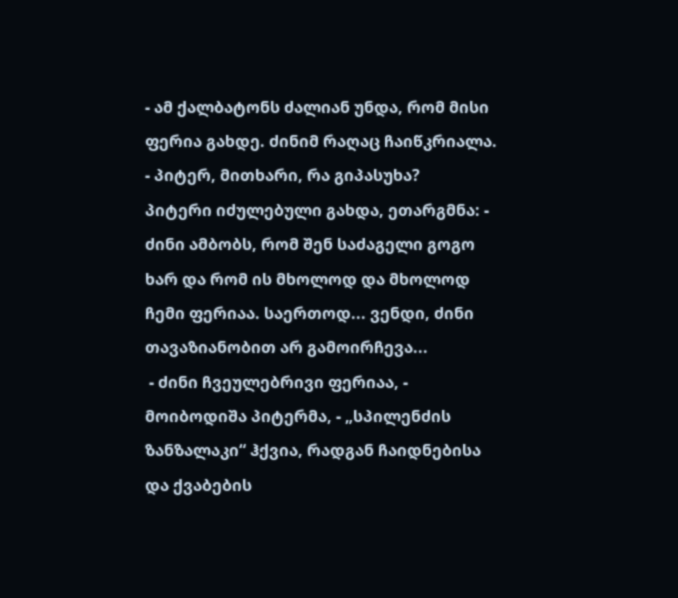- ამ ქალბატონს ძალიან უნდა, რომ მისი ფერია გახდე. ძინიმ რაღაც ჩაიწკრიალა.
- პიტერ, მითხარი, რა გიპასუხა?
პიტერი იძულებული გახდა, ეთარგმნა: - ძინი ამბობს, რომ შენ საძაგელი გოგო ხარ და რომ ის მხოლოდ და მხოლოდ ჩემი ფერიაა. საერთოდ... ვენდი, ძინი თავაზიანობით არ გამოირჩევა...
 - ძინი ჩვეულებრივი ფერიაა, - მოიბოდიშა პიტერმა, - „სპილენძის ზანზალაკი“ ჰქვია, რადგან ჩაიდნებისა და ქვაბების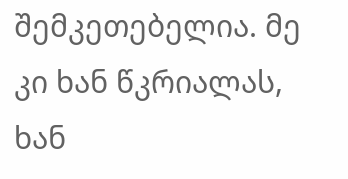შემკეთებელია. მე კი ხან წკრიალას, ხან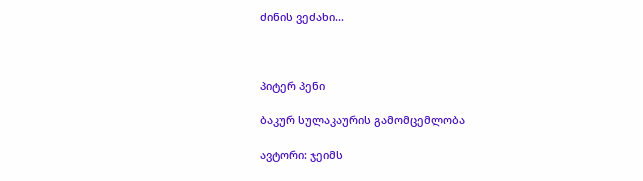ძინის ვეძახი...



პიტერ პენი

ბაკურ სულაკაურის გამომცემლობა

ავტორი: ჯეიმს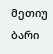მეთიუ ბარი